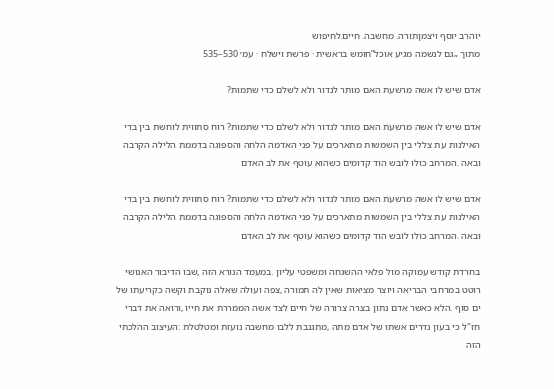יוהרב יוסף ויצמןתורה. מחשבה. חיים.לחיפוש
מתוך „גם לנשמה מגיע אוכל”חומש בראשית · פרשת וישלח · עמ׳ 530–535

אדם שיש לו אשה מרשעת האם מותר לנדור ולא לשלם כדי שתמות?

אדם שיש לו אשה מרשעת האם מותר לנדור ולא לשלם כדי שתמות? רוח סתווית לוחשת בין בדי האילנות עת צללי בין השמשות מתארכים על פני האדמה הלחה והספוגה בדממת הלילה הקרבה ובאה .המרחב כולו לובש הוד קדומים כשהוא עוטף את לב האדם

אדם שיש לו אשה מרשעת האם מותר לנדור ולא לשלם כדי שתמות? רוח סתווית לוחשת בין בדי האילנות עת צללי בין השמשות מתארכים על פני האדמה הלחה והספוגה בדממת הלילה הקרבה ובאה .המרחב כולו לובש הוד קדומים כשהוא עוטף את לב האדם

בחרדת קודש עמוקה מול פלאי ההשגחה ומשפטי עליון .במעמד הנורא הזה ,שבו הדיבור האנושי רוטט במרחבי הבריאה ויוצר מציאות שאין לה תמורה ,צפה ועולה שאלה נוקבת וקשה כקריעתו של ים סוף .הלא כאשר אדם נתון בצרה צרורה של חיים לצד אשה הממררת את חייו ,ורואה את דברי חז"ל כי בעון נדרים אשתו של אדם מתה ,מתגנבת ללבו מחשבה נועזת ומטלטלת :העיצוב ההלכתי הזה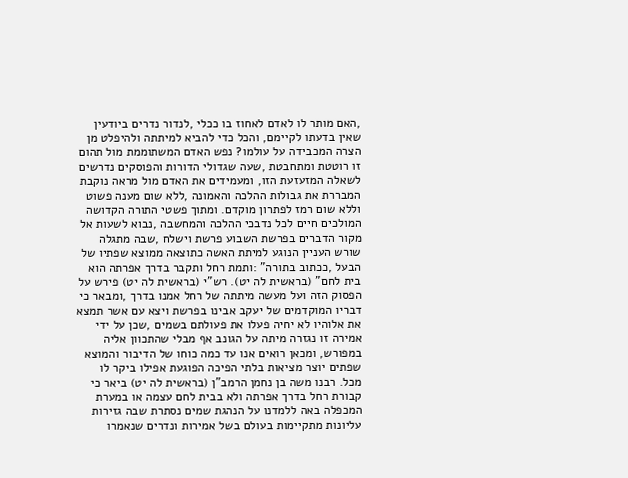,האם מותר לו לאדם לאחוז בו ככלי ,לנדור נדרים ביודעין שאין בדעתו לקיימם, והכל כדי להביא למיתתה ולהיפלט מן הצרה המכבידה על עולמו? נפש האדם המשתוממת מול תהום זו רוטטת ומתחבטת ,שעה שגדולי הדורות והפוסקים נדרשים לשאלה המזעזעת הזו, ומעמידים את האדם מול מראה נוקבת המבררת את גבולות ההלכה והאמונה ,ללא שום מענה פשוט וללא שום רמז לפתרון מוקדם. ומתוך פשטי התורה הקדושה המולכים חיים לכל נדבכי ההלכה והמחשבה ,נבוא לשעות אל מקור הדברים בפרשת השבוע פרשת וישלח ,שבה מתגלה שורש העניין הנוגע למיתת האשה כתוצאה ממוצא שפתיו של הבעל ,ככתוב בתורה" :ותמת רחל ותקבר בדרך אפרתה הוא בית לחם" (בראשית לה יט). רש"י (בראשית לה יט) פירש על הפסוק הזה ועל מעשה מיתתה של רחל אמנו בדרך ,ומבאר כי דבריו המוקדמים של יעקב אבינו בפרשת ויצא עם אשר תמצא את אלוהיו לא יחיה פעלו את פעולתם בשמים ,שכן על ידי אמירה זו נגזרה מיתה על הגונב אף מבלי שהתכוון אליה במפורש, ומכאן רואים אנו עד כמה כוחו של הדיבור והמוצא שפתים יוצר מציאות בלתי הפיכה הפוגעת אפילו ביקר לו מכל. רבנו משה בן נחמן הרמב"ן (בראשית לה יט) ביאר כי קבורת רחל בדרך אפרתה ולא בבית לחם עצמה או במערת המכפלה באה ללמדנו על הנהגת שמים נסתרת שבה גזירות עליונות מתקיימות בעולם בשל אמירות ונדרים שנאמרו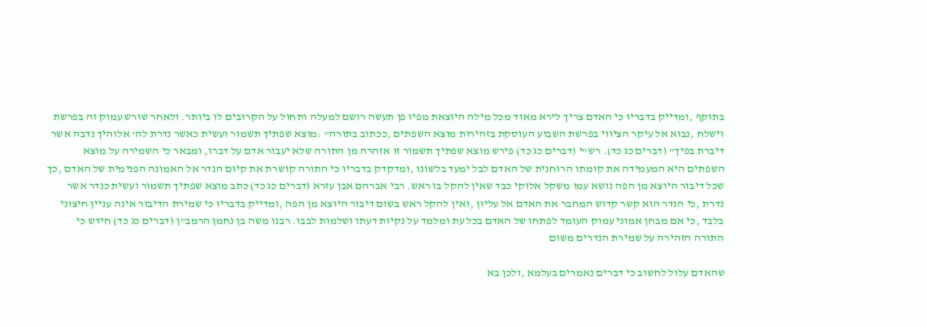בתוקף ,ומדייק בדבריו כי האדם צריך לירא מאוד מכל מילה היוצאת מפיו פן תעשה רושם למעלה ותחול על הקרובים לו ביותר. ולאחר שורש עמוק זה בפרשת וישלח ,נבוא אל עיקר הציווי בפרשת השבוע העוסקת בזהירות מוצא השפתים ,ככתוב בתורה" :מוצא שפתיך תשמור ועשית כאשר נדרת לה' אלוהיך נדבה אשר דיברת בפיך" (דברים כג כד). רש"י (דברים כג כד) פירש מוצא שפתיך תשמור זו אזהרה מן התורה שלא יעבור אדם על דברו, ומבאר כי השמירה על מוצא השפתים היא המעמידה את קומתו הרוחנית של האדם לבל ימעד בלשונו ,ומדקדק בדבריו כי התורה קושרת את קיום הנדר אל האמונה הפנימית של האדם ,כך שכל דיבור היוצא מן הפה נושא עמו משקל אלוקי כבד שאין להקל בו ראש. רבי אברהם אבן עזרא (דברים כג כד) כתב מוצא שפתיך תשמור ועשית כנדר אשר נדרת ,כי הנדר הוא קשר קדוש המחבר את האדם אל עליון ,ואין להקל ראש בשום דיבור היוצא מן הפה ,ומדייק בדבריו כי שמירת הדיבור אינה עניין חיצוני בלבד ,כי אם מבחן אמוני עמוק העומד לפתחו של האדם בכל עת ומלמד על נקיות דעתו ושלמות לבבו. רבנו משה בן נחמן הרמב"ן (דברים כג כד) חידש כי התורה הזהירה על שמירת הנדרים משום

שהאדם עלול לחשוב כי דברים נאמרים בעלמא ,ולכן בא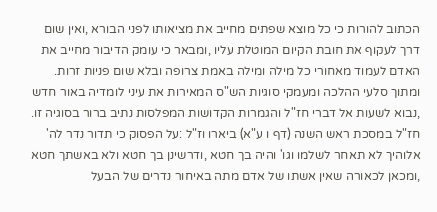הכתוב להורות כי כל מוצא שפתים מחייב את מציאותו לפני הבורא ,ואין שום דרך לעקוף את חובת הקיום המוטלת עליו ,ומבאר כי עומק הדיבור מחייב את האדם לעמוד מאחורי כל מילה ומילה באמת צרופה ובלא שום פניות זרות. ומתוך סלעי ההלכה ומעמקי סוגיות הש"ס המאירות את עיני לומדיה באור חדש ,נבוא לשעות אל דברי חז"ל והגמרות הקדושות המפלסות נתיב ברור בסוגיה זו. חז"ל במסכת ראש השנה (דף ו ע"א) ביארו וז"ל :על הפסוק כי תדור נדר לה' אלוהיך לא תאחר לשלמו וגו' והיה בך חטא ,ודרשינן בך חטא ולא באשתך חטא ,ומכאן לכאורה שאין אשתו של אדם מתה באיחור נדרים של הבעל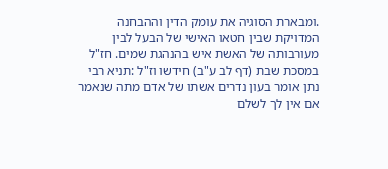.ומבארת הסוגיה את עומק הדין וההבחנה המדויקת שבין חטאו האישי של הבעל לבין מעורבותה של האשת איש בהנהגת שמים. חז"ל במסכת שבת (דף לב ע"ב) חידשו וז"ל :תניא רבי נתן אומר בעון נדרים אשתו של אדם מתה שנאמר אם אין לך לשלם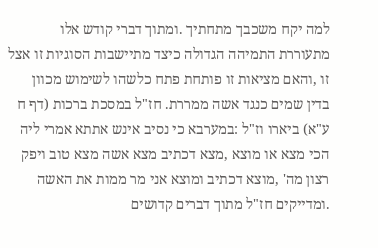למה יקח משכבך מתחתיך .ומתוך דברי קודש אלו מתעוררת התמיהה הגדולה כיצד מתיישבות הסוגיות זו אצל זו ,והאם מציאות זו פותחת פתח כלשהו לשימוש מכוון בדין שמים כנגד אשה ממררת. חז"ל במסכת ברכות (דף ח ע"א) ביארו וז"ל :במערבא כי נסיב אינש אתתא אמרי ליה הכי מצא או מוצא ,מצא דכתיב מצא אשה מצא טוב ויפק רצון מה' ,מוצא דכתיב ומוצא אני מר ממות את האשה .ומדייקים חז"ל מתוך דברים קדושים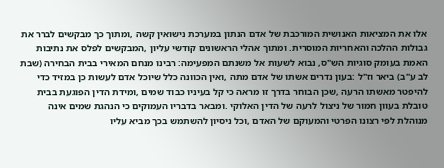אלו את המציאות האנושית המורכבת של אדם הנתון במערכת נישואין קשה ,ומתוך כך מבקשים לברר את גבולות ההלכה והאחריות המוסרית. ומתוך אהלי הראשונים קודשי עליון ,המבקשים לפלס את נתיבות האמת בעומק סוגיות הש"ס, נבוא לשעות אל משנתם המפעימה: רבינו מנחם המאירי בבית הבחירה (שבת לב ע"ב) ביאר וז"ל :בעון נדרים אשתו של אדם מתה ,ואין הכוונה כלל שיוכל אדם לעשות כן במזיד כדי להיפטר מאשתו הרעה ,שכן הבוחר בדרך זו מראה כי קל בעיניו כבוד שמים ,ומידת הדין הפוגעת בבית טובלת בעוון חמור של ניצול לרעה של הדין האלוקי .ומבאר בדבריו העמוקים כי הנהגת שמים אינה מנוהלת לפי רצונו הפרטי והמעוקם של האדם ,וכל ניסיון להשתמש בכך מביא עליו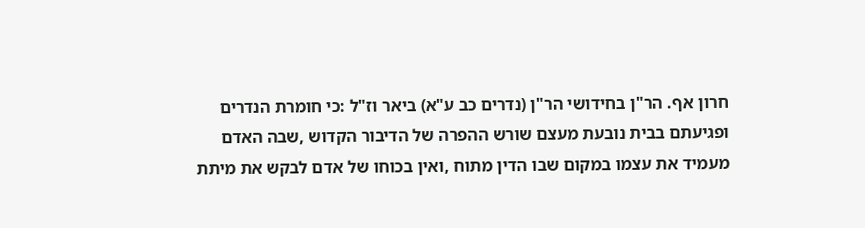חרון אף. הר"ן בחידושי הר"ן (נדרים כב ע"א) ביאר וז"ל :כי חומרת הנדרים ופגיעתם בבית נובעת מעצם שורש ההפרה של הדיבור הקדוש ,שבה האדם מעמיד את עצמו במקום שבו הדין מתוח ,ואין בכוחו של אדם לבקש את מיתת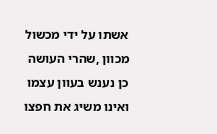אשתו על ידי מכשול מכוון ,שהרי העושה כן נענש בעוון עצמו ואינו משיג את חפצו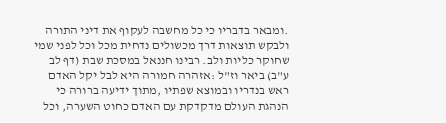.ומבאר בדבריו כי כל מחשבה לעקוף את דיני התורה ולבקש תוצאות דרך מכשולים נדחית מכל וכל לפני שמי שחוקר כליות ולב. רבינו חננאל במסכת שבת (דף לב ע"ב) ביאר וז"ל :אזהרה חמורה היא לבל יקל האדם ראש בנדריו ובמוצא שפתיו ,מתוך ידיעה ברורה כי הנהגת העולם מדקדקת עם האדם כחוט השערה, וכל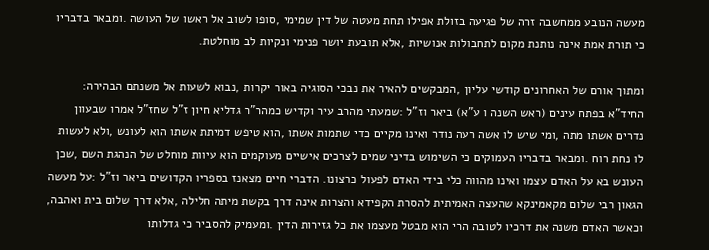מעשה הנובע ממחשבה זרה של פגיעה בזולת אפילו תחת מעטה של דין שמימי ,סופו לשוב אל ראשו של העושה .ומבאר בדבריו כי תורת אמת אינה נותנת מקום לתחבולות אנושיות ,אלא תובעת יושר פנימי ונקיות לב מוחלטת.

ומתוך אורם של האחרונים קודשי עליון ,המבקשים להאיר את נבכי הסוגיה באור יקרות ,נבוא לשעות אל משנתם הבהירה: החיד"א בפתח עינים (ראש השנה ו ע"א) ביאר וז"ל :שמעתי מהרב עיר וקדיש כמהר"ר גדליא חיון ז"ל שחז"ל אמרו שבעוון נדרים אשתו מתה ,ומי שיש לו אשה רעה נודר ואינו מקיים כדי שתמות אשתו ,הוא טיפש דמיתת אשתו הוא לעונש ,ולא לעשות לו נחת רוח .ומבאר בדבריו העמוקים כי השימוש בדיני שמים לצרכים אישיים מעוקמים הוא עיוות מוחלט של הנהגת השם ,שכן העונש בא על האדם עצמו ואינו מהווה כלי בידי האדם לפעול כרצונו. הדברי חיים מצאנז בספריו הקדושים ביאר וז"ל :על מעשה הגאון רבי שלום מקאמינקא שהעצה האמיתית להסרת הקפידא והצרות אינה דרך בקשת מיתה חלילה ,אלא דרך שלום בית ואהבה, וכאשר האדם משנה את דרכיו לטובה הרי הוא מבטל מעצמו את כל גזירות הדין .ומעמיק להסביר כי גדלותו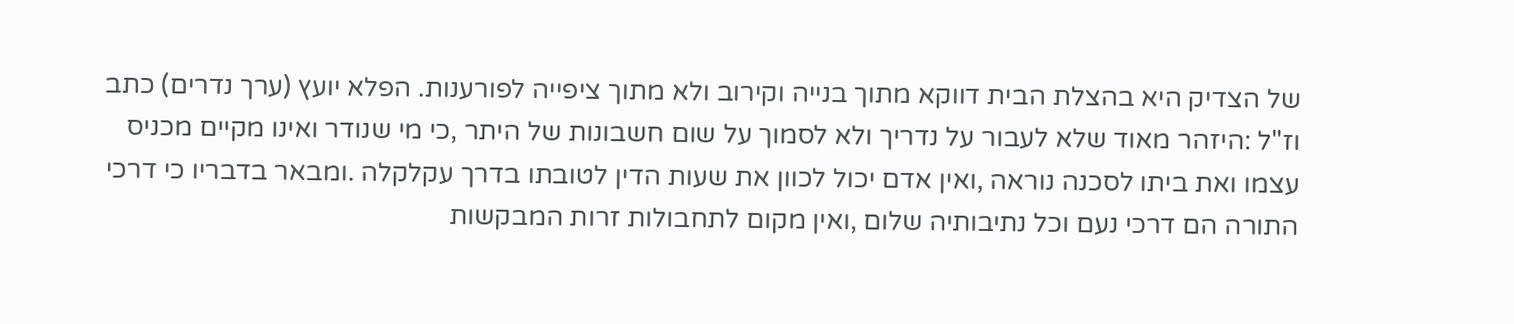של הצדיק היא בהצלת הבית דווקא מתוך בנייה וקירוב ולא מתוך ציפייה לפורענות. הפלא יועץ (ערך נדרים) כתב וז"ל :היזהר מאוד שלא לעבור על נדריך ולא לסמוך על שום חשבונות של היתר ,כי מי שנודר ואינו מקיים מכניס עצמו ואת ביתו לסכנה נוראה ,ואין אדם יכול לכוון את שעות הדין לטובתו בדרך עקלקלה .ומבאר בדבריו כי דרכי התורה הם דרכי נעם וכל נתיבותיה שלום ,ואין מקום לתחבולות זרות המבקשות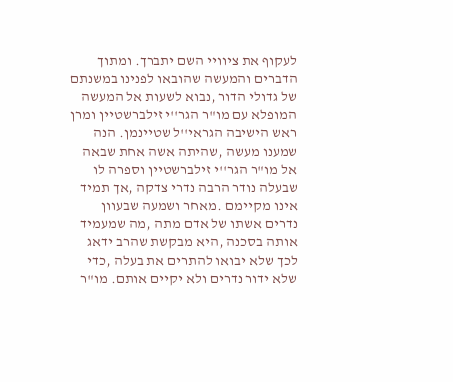לעקוף את ציוויי השם יתברך. ומתוך הדברים והמעשה שהובאו לפנינו במשנתם של גדולי הדור ,נבוא לשעות אל המעשה המופלא עם מו"ר הגר''י זילברשטיין ומרן ראש הישיבה הגראי''ל שטיינמן. הנה שמענו מעשה ,שהיתה אשה אחת שבאה אל מו"ר הגר''י זילברשטיין וספרה לו שבעלה נודר הרבה נדרי צדקה ,אך תמיד אינו מקיימם .מאחר ושמעה שבעוון נדרים אשתו של אדם מתה ,מה שמעמיד אותה בסכנה ,היא מבקשת שהרב ידאג לכך שלא יבואו להתרים את בעלה ,כדי שלא ידור נדרים ולא יקיים אותם. מו"ר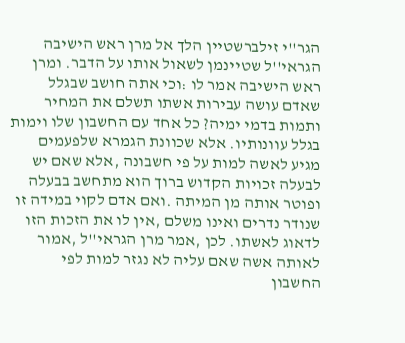הגר''י זילברשטיין הלך אל מרן ראש הישיבה הגראי''ל שטיינמן לשאול אותו על הדבר. ומרן ראש הישיבה אמר לו :וכי אתה חושב שבגלל שאדם עושה עבירות אשתו תשלם את המחיר ותמות בדמי ימיה? כל אחד עם החשבון שלו וימות בגלל עוונותיו. אלא שכוונת הגמרא שלפעמים מגיע לאשה למות על פי חשבונה ,אלא שאם יש לבעלה זכויות הקדוש ברוך הוא מתחשב בבעלה ופוטר אותה מן המיתה .ואם אדם לקוי במידה זו שנודר נדרים ואינו משלם ,אין לו את הזכות הזו לדאוג לאשתו. לכן ,אמר מרן הגראי''ל ,אמור לאותה אשה שאם עליה לא נגזר למות לפי החשבון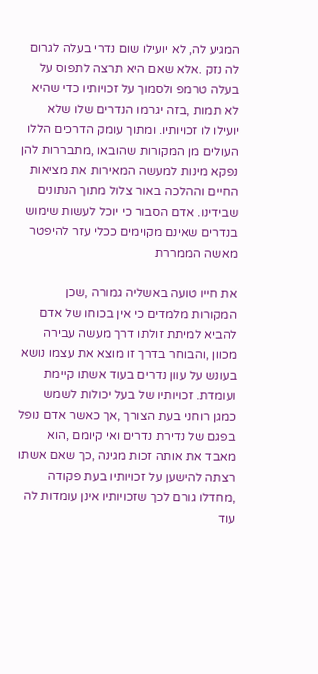המגיע לה, לא יועילו שום נדרי בעלה לגרום לה נזק .אלא שאם היא תרצה לתפוס על בעלה טרמפ ולסמוך על זכויותיו כדי שהיא לא תמות ,בזה יגרמו הנדרים שלו שלא יועילו לו זכויותיו. ומתוך עומק הדרכים הללו העולים מן המקורות שהובאו ,מתבררות להן נפקא מינות למעשה המאירות את מציאות החיים וההלכה באור צלול מתוך הנתונים שבידינו. אדם הסבור כי יוכל לעשות שימוש בנדרים שאינם מקוימים ככלי עזר להיפטר מאשה הממררת

את חייו טועה באשליה גמורה ,שכן המקורות מלמדים כי אין בכוחו של אדם להביא למיתת זולתו דרך מעשה עבירה מכוון ,והבוחר בדרך זו מוצא את עצמו נושא בעונש על עוון נדרים בעוד אשתו קיימת ועומדת. זכויותיו של בעל יכולות לשמש כמגן רוחני בעת הצורך ,אך כאשר אדם נופל בפגם של נדירת נדרים ואי קיומם ,הוא מאבד את אותה זכות מגינה ,כך שאם אשתו רצתה להישען על זכויותיו בעת פקודה ,מחדלו גורם לכך שזכויותיו אינן עומדות לה עוד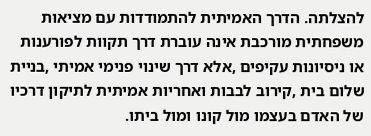להצלתה. הדרך האמיתית להתמודדות עם מציאות משפחתית מורכבת אינה עוברת דרך תקוות לפורענות או ניסיונות עקיפים ,אלא דרך שינוי פנימי אמיתי ,בניית שלום בית ,קירוב לבבות ואחריות אמיתית לתיקון דרכיו של האדם בעצמו מול קונו ומול ביתו.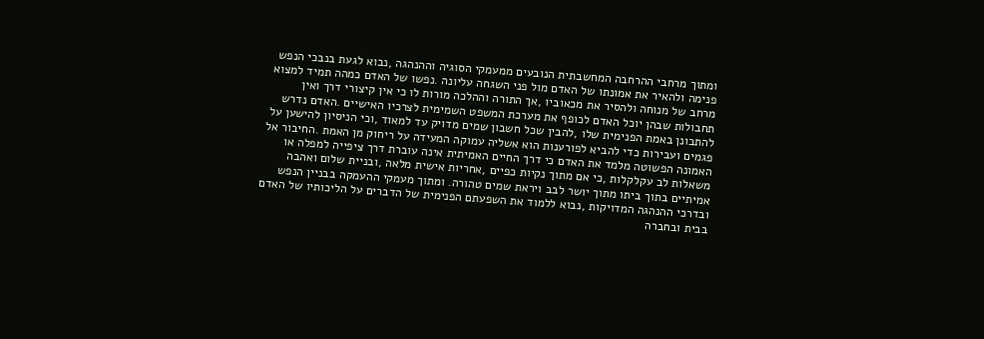ומתוך מרחבי ההרחבה המחשבתית הנובעים ממעמקי הסוגיה וההנהגה ,נבוא לגעת בנבכי הנפש פנימה ולהאיר את אמונתו של האדם מול פני השגחה עליונה .נפשו של האדם כמהה תמיד למצוא מרחב של מנוחה ולהסיר את מכאוביו ,אך התורה וההלכה מורות לו כי אין קיצורי דרך ואין תחבולות שבהן יוכל האדם לכופף את מערכת המשפט השמימית לצרכיו האישיים .האדם נדרש להתבונן באמת הפנימית שלו ,להבין שכל חשבון שמים מדויק עד למאוד ,וכי הניסיון להישען על פגמים ועבירות כדי להביא לפורענות הוא אשליה עמוקה המעידה על ריחוק מן האמת .החיבור אל האמונה הפשוטה מלמד את האדם כי דרך החיים האמיתית אינה עוברת דרך ציפייה למפלה או משאלות לב עקלקלות ,כי אם מתוך נקיות כפיים ,אחריות אישית מלאה ,ובניית שלום ואהבה אמיתיים בתוך ביתו מתוך יושר לבב ויראת שמים טהורה. ומתוך מעמקי ההעמקה בבניין הנפש ובדרכי ההנהגה המדויקות ,נבוא ללמוד את השפעתם הפנימית של הדברים על הליכותיו של האדם בבית ובחברה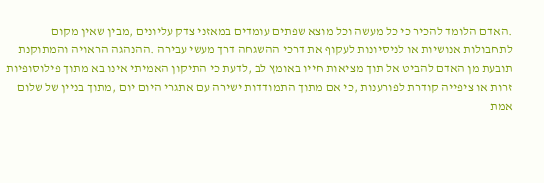.האדם הלומד להכיר כי כל מעשה וכל מוצא שפתים עומדים במאזני צדק עליונים ,מבין שאין מקום לתחבולות אנושיות או לניסיונות לעקוף את דרכי ההשגחה דרך מעשי עבירה .ההנהגה הראויה והמתוקנת תובעת מן האדם להביט אל תוך מציאות חייו באומץ לב ,לדעת כי התיקון האמיתי אינו בא מתוך פילוסופיות זרות או ציפייה קודרת לפורענות ,כי אם מתוך התמודדות ישירה עם אתגרי היום יום ,מתוך בניין של שלום אמת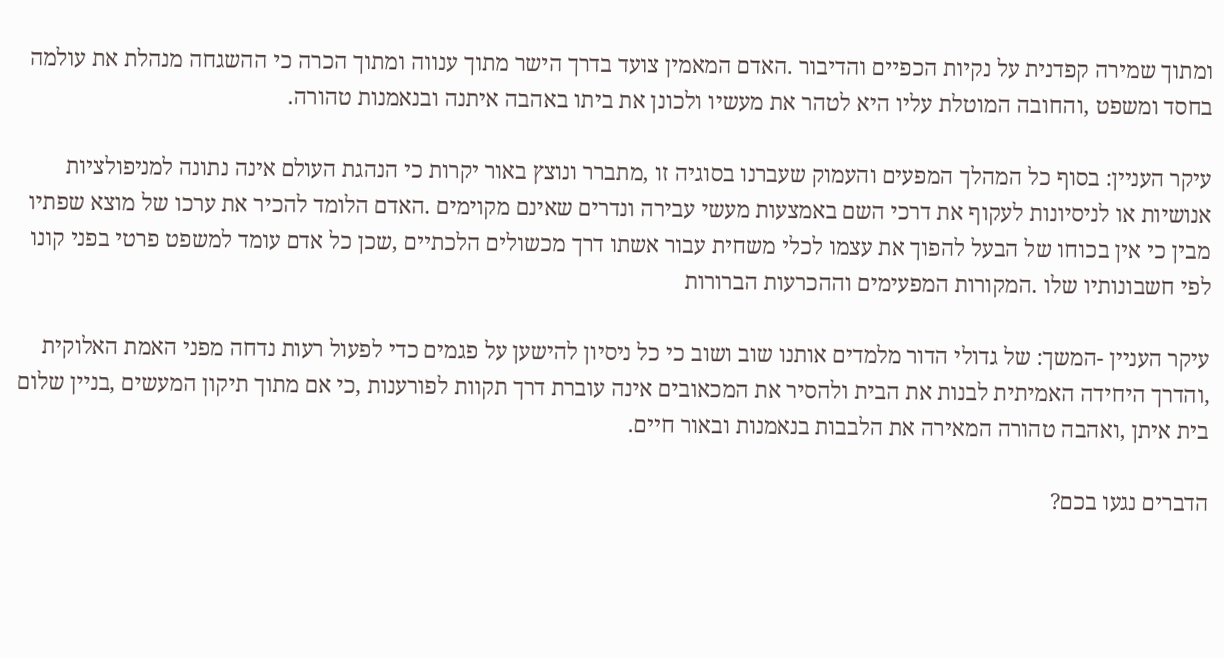ומתוך שמירה קפדנית על נקיות הכפיים והדיבור .האדם המאמין צועד בדרך הישר מתוך ענווה ומתוך הכרה כי ההשגחה מנהלת את עולמה בחסד ומשפט ,והחובה המוטלת עליו היא לטהר את מעשיו ולכונן את ביתו באהבה איתנה ובנאמנות טהורה.

עיקר העניין: בסוף כל המהלך המפעים והעמוק שעברנו בסוגיה זו ,מתברר ונוצץ באור יקרות כי הנהגת העולם אינה נתונה למניפולציות אנושיות או לניסיונות לעקוף את דרכי השם באמצעות מעשי עבירה ונדרים שאינם מקוימים .האדם הלומד להכיר את ערכו של מוצא שפתיו מבין כי אין בכוחו של הבעל להפוך את עצמו לכלי משחית עבור אשתו דרך מכשולים הלכתיים ,שכן כל אדם עומד למשפט פרטי בפני קונו לפי חשבונותיו שלו .המקורות המפעימים וההכרעות הברורות

עיקר העניין -המשך: של גדולי הדור מלמדים אותנו שוב ושוב כי כל ניסיון להישען על פגמים כדי לפעול רעות נדחה מפני האמת האלוקית ,והדרך היחידה האמיתית לבנות את הבית ולהסיר את המכאובים אינה עוברת דרך תקוות לפורענות ,כי אם מתוך תיקון המעשים ,בניין שלום בית איתן ,ואהבה טהורה המאירה את הלבבות בנאמנות ובאור חיים.

הדברים נגעו בכם?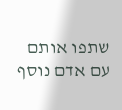שתפו אותם עם אדם נוסף